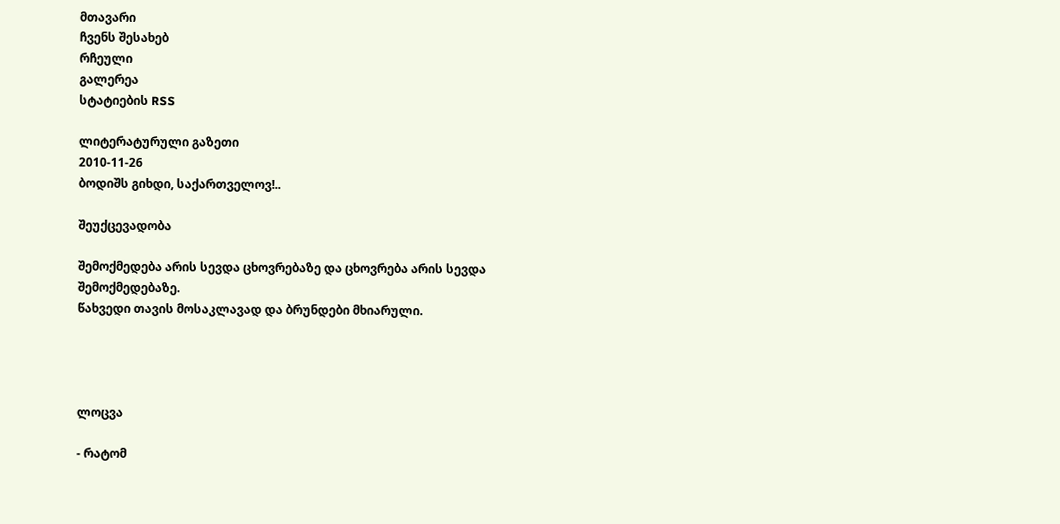მთავარი
ჩვენს შესახებ
რჩეული
გალერეა
სტატიების RSS

ლიტერატურული გაზეთი
2010-11-26
ბოდიშს გიხდი, საქართველოვ!..

შეუქცევადობა

შემოქმედება არის სევდა ცხოვრებაზე და ცხოვრება არის სევდა შემოქმედებაზე.
წახვედი თავის მოსაკლავად და ბრუნდები მხიარული.




ლოცვა

- რატომ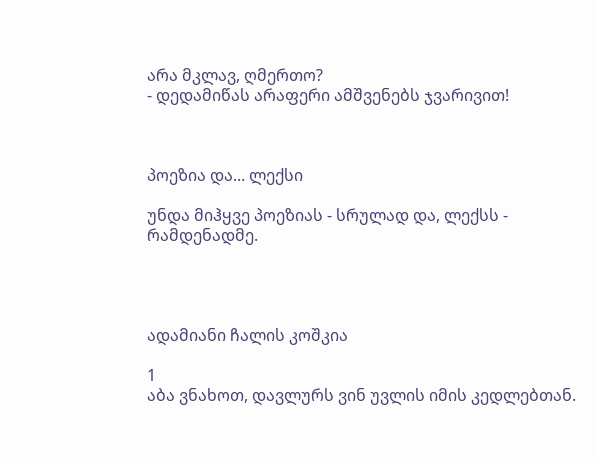არა მკლავ, ღმერთო?
- დედამიწას არაფერი ამშვენებს ჯვარივით!



პოეზია და... ლექსი

უნდა მიჰყვე პოეზიას - სრულად და, ლექსს - რამდენადმე.




ადამიანი ჩალის კოშკია

1
აბა ვნახოთ, დავლურს ვინ უვლის იმის კედლებთან.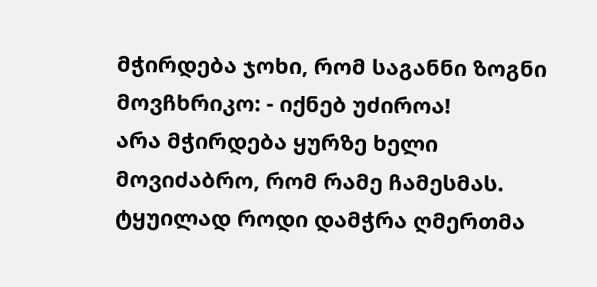მჭირდება ჯოხი, რომ საგანნი ზოგნი მოვჩხრიკო: - იქნებ უძიროა!
არა მჭირდება ყურზე ხელი მოვიძაბრო, რომ რამე ჩამესმას.
ტყუილად როდი დამჭრა ღმერთმა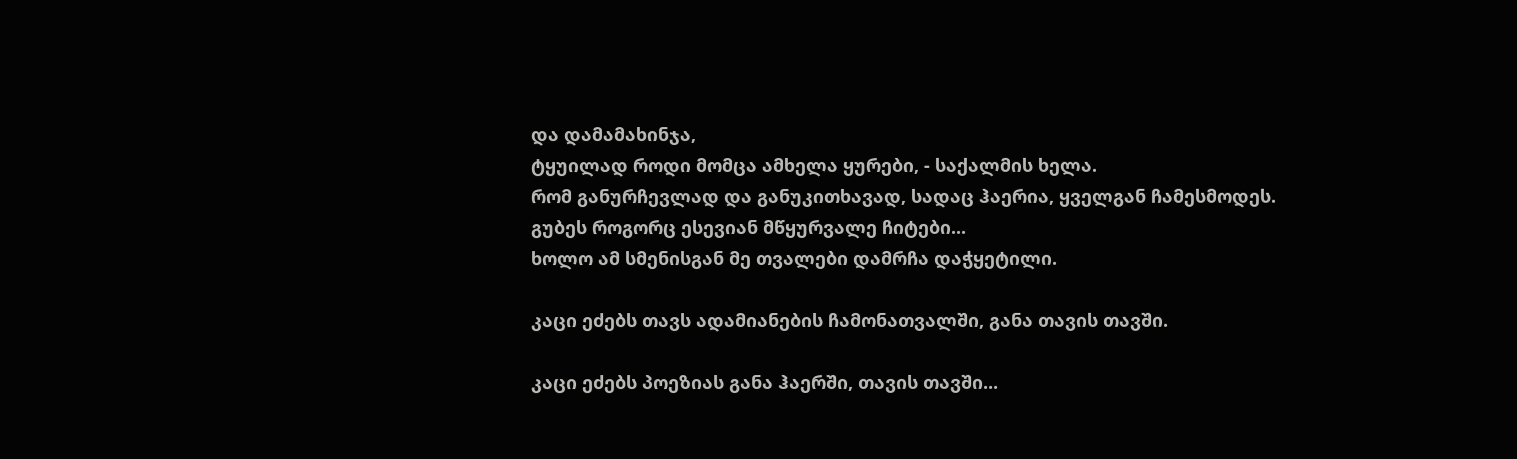და დამამახინჯა,
ტყუილად როდი მომცა ამხელა ყურები, - საქალმის ხელა.
რომ განურჩევლად და განუკითხავად, სადაც ჰაერია, ყველგან ჩამესმოდეს.
გუბეს როგორც ესევიან მწყურვალე ჩიტები...
ხოლო ამ სმენისგან მე თვალები დამრჩა დაჭყეტილი.

კაცი ეძებს თავს ადამიანების ჩამონათვალში, განა თავის თავში.

კაცი ეძებს პოეზიას განა ჰაერში, თავის თავში...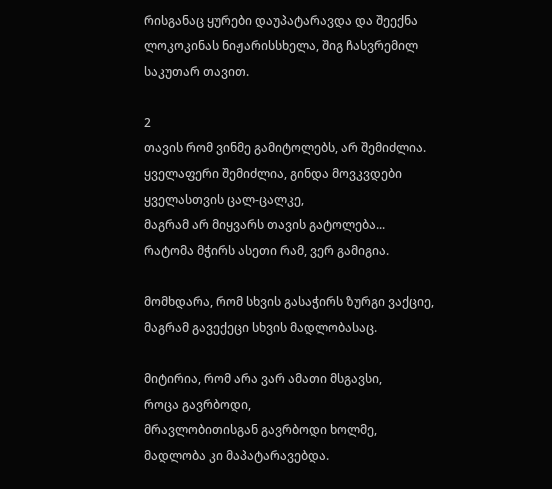რისგანაც ყურები დაუპატარავდა და შეექნა ლოკოკინას ნიჟარისსხელა, შიგ ჩასვრემილ საკუთარ თავით.

2
თავის რომ ვინმე გამიტოლებს, არ შემიძლია.
ყველაფერი შემიძლია, გინდა მოვკვდები
ყველასთვის ცალ-ცალკე,
მაგრამ არ მიყვარს თავის გატოლება...
რატომა მჭირს ასეთი რამ, ვერ გამიგია.

მომხდარა, რომ სხვის გასაჭირს ზურგი ვაქციე,
მაგრამ გავექეცი სხვის მადლობასაც.

მიტირია, რომ არა ვარ ამათი მსგავსი,
როცა გავრბოდი,
მრავლობითისგან გავრბოდი ხოლმე,
მადლობა კი მაპატარავებდა.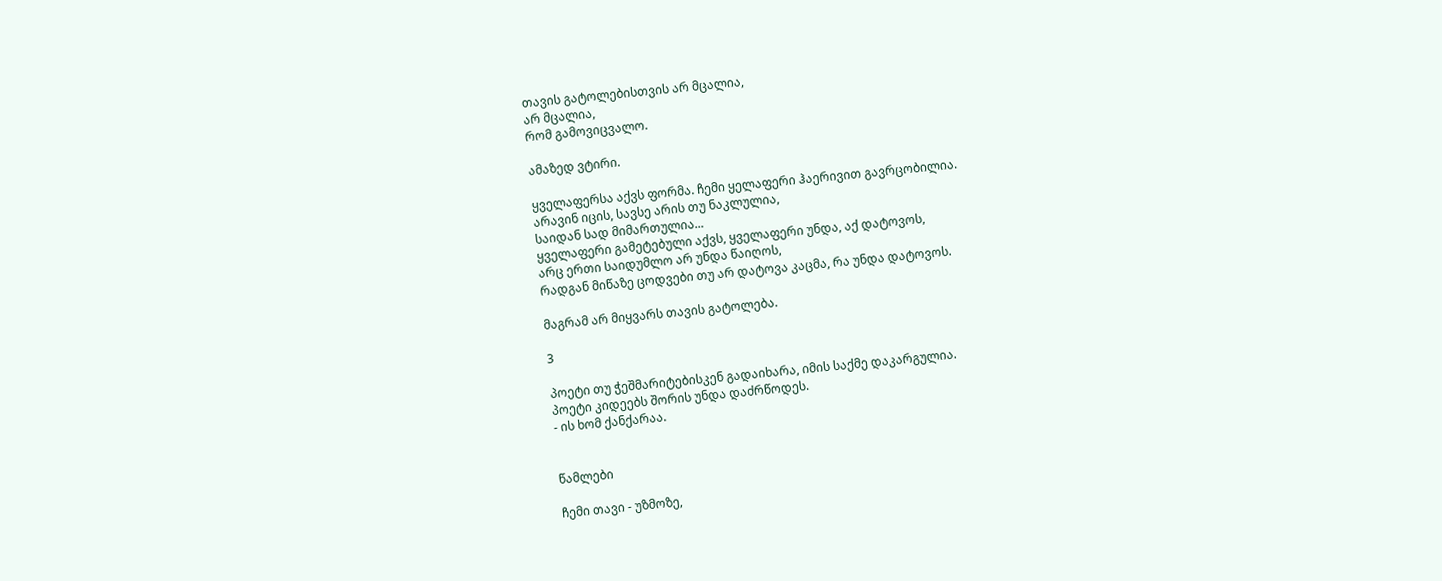თავის გატოლებისთვის არ მცალია,
არ მცალია,
რომ გამოვიცვალო.

ამაზედ ვტირი.

ყველაფერსა აქვს ფორმა. ჩემი ყელაფერი ჰაერივით გავრცობილია.
არავინ იცის, სავსე არის თუ ნაკლულია,
საიდან სად მიმართულია...
ყველაფერი გამეტებული აქვს, ყველაფერი უნდა, აქ დატოვოს,
არც ერთი საიდუმლო არ უნდა წაიღოს,
რადგან მიწაზე ცოდვები თუ არ დატოვა კაცმა, რა უნდა დატოვოს.

მაგრამ არ მიყვარს თავის გატოლება.

3

პოეტი თუ ჭეშმარიტებისკენ გადაიხარა, იმის საქმე დაკარგულია.
პოეტი კიდეებს შორის უნდა დაძრწოდეს.
- ის ხომ ქანქარაა.


წამლები

ჩემი თავი - უზმოზე,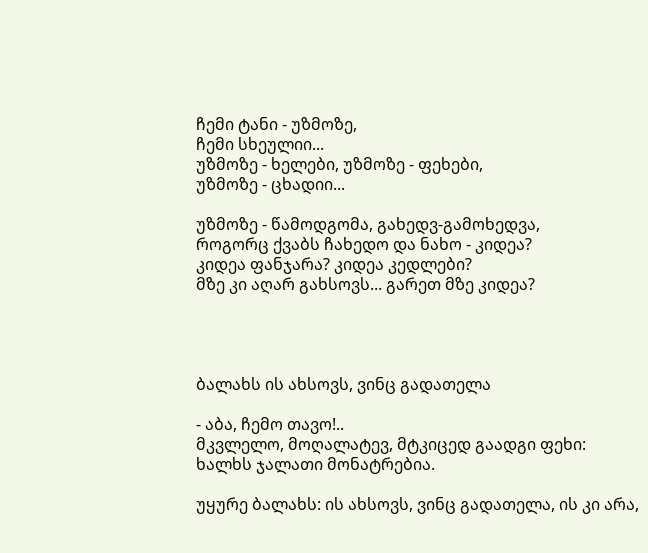ჩემი ტანი - უზმოზე,
ჩემი სხეულიი...
უზმოზე - ხელები, უზმოზე - ფეხები,
უზმოზე - ცხადიი...

უზმოზე - წამოდგომა, გახედვ-გამოხედვა,
როგორც ქვაბს ჩახედო და ნახო - კიდეა?
კიდეა ფანჯარა? კიდეა კედლები?
მზე კი აღარ გახსოვს... გარეთ მზე კიდეა?




ბალახს ის ახსოვს, ვინც გადათელა

- აბა, ჩემო თავო!..
მკვლელო, მოღალატევ, მტკიცედ გაადგი ფეხი:
ხალხს ჯალათი მონატრებია.

უყურე ბალახს: ის ახსოვს, ვინც გადათელა, ის კი არა,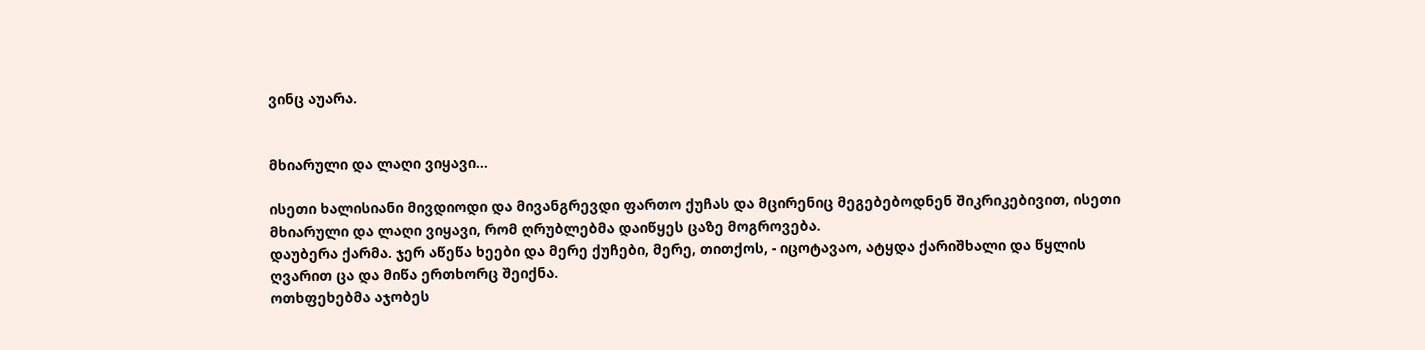ვინც აუარა.


მხიარული და ლაღი ვიყავი...

ისეთი ხალისიანი მივდიოდი და მივანგრევდი ფართო ქუჩას და მცირენიც მეგებებოდნენ შიკრიკებივით, ისეთი მხიარული და ლაღი ვიყავი, რომ ღრუბლებმა დაიწყეს ცაზე მოგროვება.
დაუბერა ქარმა. ჯერ აწეწა ხეები და მერე ქუჩები, მერე, თითქოს, - იცოტავაო, ატყდა ქარიშხალი და წყლის ღვარით ცა და მიწა ერთხორც შეიქნა.
ოთხფეხებმა აჯობეს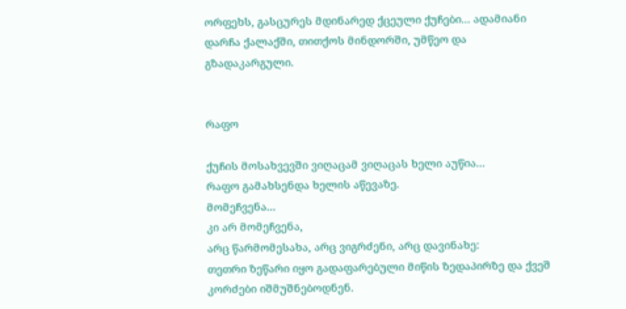ორფეხს, გასცურეს მდინარედ ქცეული ქუჩები... ადამიანი დარჩა ქალაქში, თითქოს მინდორში, უმწეო და გზადაკარგული.


რაფო

ქუჩის მოსახვევში ვიღაცამ ვიღაცას ხელი აუწია...
რაფო გამახსენდა ხელის აწევაზე.
მომეჩვენა...
კი არ მომეჩვენა,
არც წარმომესახა, არც ვიგრძენი, არც დავინახე:
თეთრი ზეწარი იყო გადაფარებული მიწის ზედაპირზე და ქვეშ კორძები იშმუშნებოდნენ.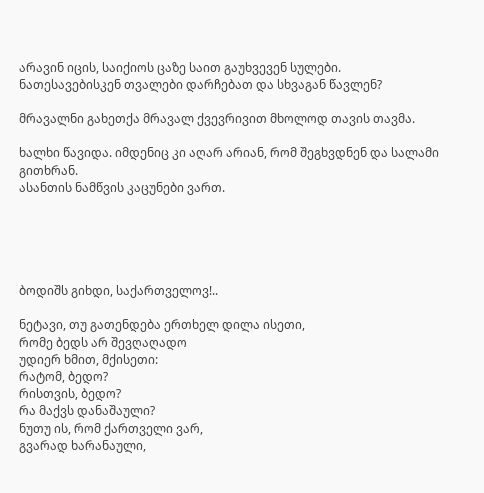არავინ იცის, საიქიოს ცაზე საით გაუხვევენ სულები. ნათესავებისკენ თვალები დარჩებათ და სხვაგან წავლენ?

მრავალნი გახეთქა მრავალ ქვევრივით მხოლოდ თავის თავმა.

ხალხი წავიდა. იმდენიც კი აღარ არიან, რომ შეგხვდნენ და სალამი გითხრან.
ასანთის ნამწვის კაცუნები ვართ.





ბოდიშს გიხდი, საქართველოვ!..

ნეტავი, თუ გათენდება ერთხელ დილა ისეთი,
რომე ბედს არ შევღაღადო
უდიერ ხმით, მქისეთი:
რატომ, ბედო?
რისთვის, ბედო?
რა მაქვს დანაშაული?
ნუთუ ის, რომ ქართველი ვარ,
გვარად ხარანაული,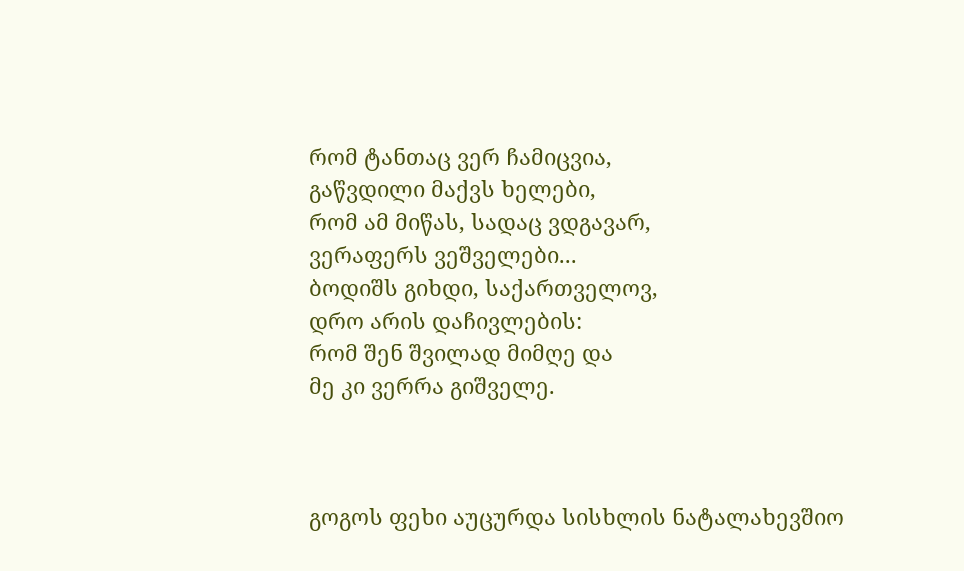რომ ტანთაც ვერ ჩამიცვია,
გაწვდილი მაქვს ხელები,
რომ ამ მიწას, სადაც ვდგავარ,
ვერაფერს ვეშველები...
ბოდიშს გიხდი, საქართველოვ,
დრო არის დაჩივლების:
რომ შენ შვილად მიმღე და
მე კი ვერრა გიშველე.



გოგოს ფეხი აუცურდა სისხლის ნატალახევშიო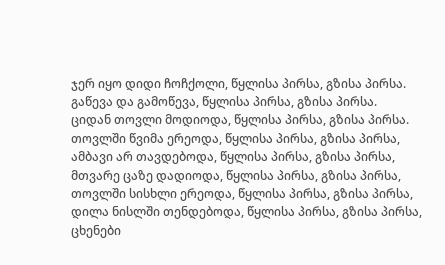ჯერ იყო დიდი ჩოჩქოლი, წყლისა პირსა, გზისა პირსა.
გაწევა და გამოწევა, წყლისა პირსა, გზისა პირსა.
ციდან თოვლი მოდიოდა, წყლისა პირსა, გზისა პირსა.
თოვლში წვიმა ერეოდა, წყლისა პირსა, გზისა პირსა,
ამბავი არ თავდებოდა, წყლისა პირსა, გზისა პირსა,
მთვარე ცაზე დადიოდა, წყლისა პირსა, გზისა პირსა,
თოვლში სისხლი ერეოდა, წყლისა პირსა, გზისა პირსა,
დილა ნისლში თენდებოდა, წყლისა პირსა, გზისა პირსა,
ცხენები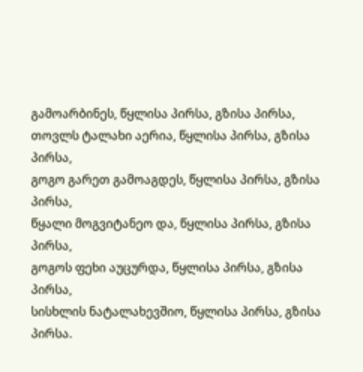გამოარბინეს, წყლისა პირსა, გზისა პირსა,
თოვლს ტალახი აერია, წყლისა პირსა, გზისა პირსა,
გოგო გარეთ გამოაგდეს, წყლისა პირსა, გზისა პირსა,
წყალი მოგვიტანეო და, წყლისა პირსა, გზისა პირსა,
გოგოს ფეხი აუცურდა, წყლისა პირსა, გზისა პირსა,
სისხლის ნატალახევშიო, წყლისა პირსა, გზისა პირსა.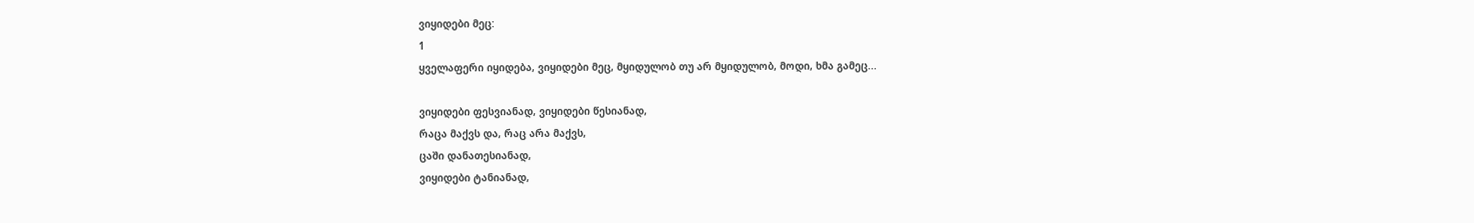ვიყიდები მეც:
1
ყველაფერი იყიდება, ვიყიდები მეც, მყიდულობ თუ არ მყიდულობ, მოდი, ხმა გამეც...

ვიყიდები ფესვიანად, ვიყიდები წესიანად,
რაცა მაქვს და, რაც არა მაქვს,
ცაში დანათესიანად,
ვიყიდები ტანიანად,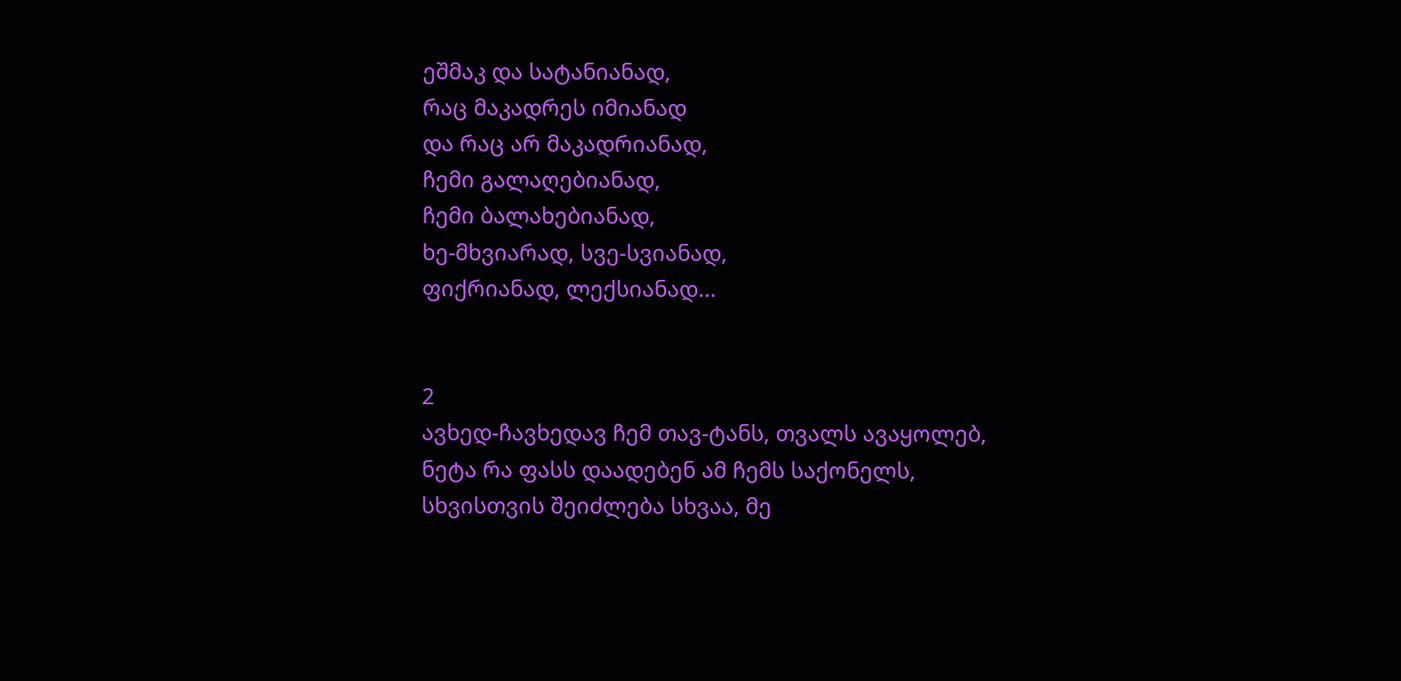ეშმაკ და სატანიანად,
რაც მაკადრეს იმიანად
და რაც არ მაკადრიანად,
ჩემი გალაღებიანად,
ჩემი ბალახებიანად,
ხე-მხვიარად, სვე-სვიანად,
ფიქრიანად, ლექსიანად...


2
ავხედ-ჩავხედავ ჩემ თავ-ტანს, თვალს ავაყოლებ,
ნეტა რა ფასს დაადებენ ამ ჩემს საქონელს,
სხვისთვის შეიძლება სხვაა, მე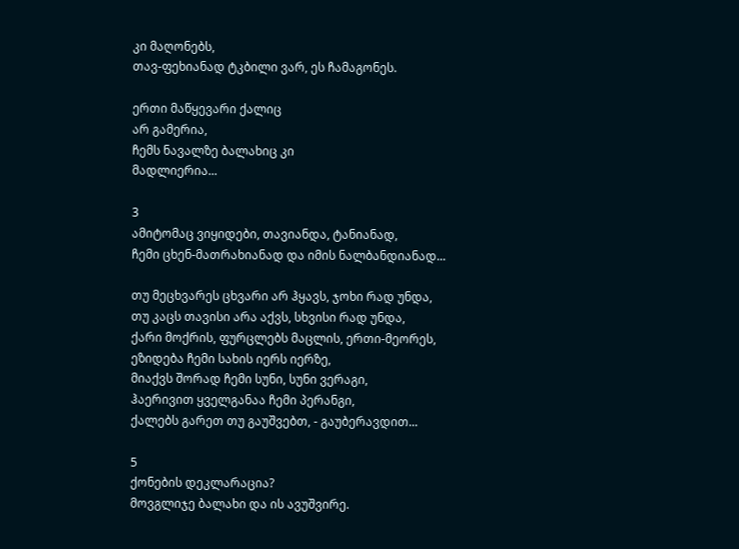კი მაღონებს,
თავ-ფეხიანად ტკბილი ვარ, ეს ჩამაგონეს.

ერთი მაწყევარი ქალიც
არ გამერია,
ჩემს ნავალზე ბალახიც კი
მადლიერია...

3
ამიტომაც ვიყიდები, თავიანდა, ტანიანად,
ჩემი ცხენ-მათრახიანად და იმის ნალბანდიანად...

თუ მეცხვარეს ცხვარი არ ჰყავს, ჯოხი რად უნდა,
თუ კაცს თავისი არა აქვს, სხვისი რად უნდა,
ქარი მოქრის, ფურცლებს მაცლის, ერთი-მეორეს,
ეზიდება ჩემი სახის იერს იერზე,
მიაქვს შორად ჩემი სუნი, სუნი ვერაგი,
ჰაერივით ყველგანაა ჩემი პერანგი,
ქალებს გარეთ თუ გაუშვებთ, - გაუბერავდით...

5
ქონების დეკლარაცია?
მოვგლიჯე ბალახი და ის ავუშვირე.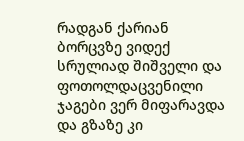რადგან ქარიან ბორცვზე ვიდექ სრულიად შიშველი და ფოთოლდაცვენილი ჯაგები ვერ მიფარავდა და გზაზე კი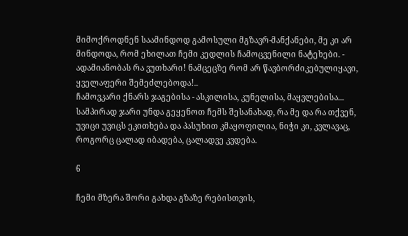მიმოქროდნენ საამინდოდ გამოსული მგზავრ-მანქანები, მე კი არ მინდოდა, რომ ეხილათ ჩემი კედლის ჩამოცვენილი ნატეხები. - ადამიანობას რა ვუთხარი! ნამცეცზე რომ არ წავბორძიკებულიყავი, ყველაფერი შემეძლებოდა!..
ჩამოვკარი ქნარს ჯაგებისა - ასკილისა, კუნელისა, მაყვლებისა... სამპირად ჯარი უნდა გეყენოთ ჩემს შესანახად, რა მე და რა თქვენ, უვიცი უვიცს ეკითხება და პასუხით კმაყოფილია, ნიჭი კი, კვლავაც, როგორც ცალად იბადება, ცალადვე კვდება.

6

ჩემი მზერა შორი გახდა გზაზე რებისთვის,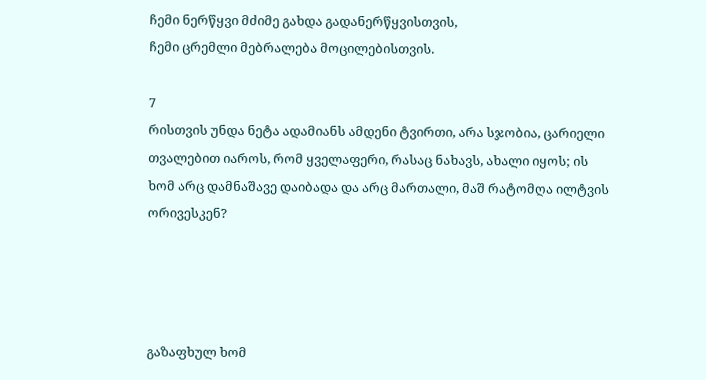ჩემი ნერწყვი მძიმე გახდა გადანერწყვისთვის,
ჩემი ცრემლი მებრალება მოცილებისთვის.

7
რისთვის უნდა ნეტა ადამიანს ამდენი ტვირთი, არა სჯობია, ცარიელი თვალებით იაროს, რომ ყველაფერი, რასაც ნახავს, ახალი იყოს; ის ხომ არც დამნაშავე დაიბადა და არც მართალი, მაშ რატომღა ილტვის ორივესკენ?




გაზაფხულ ხომ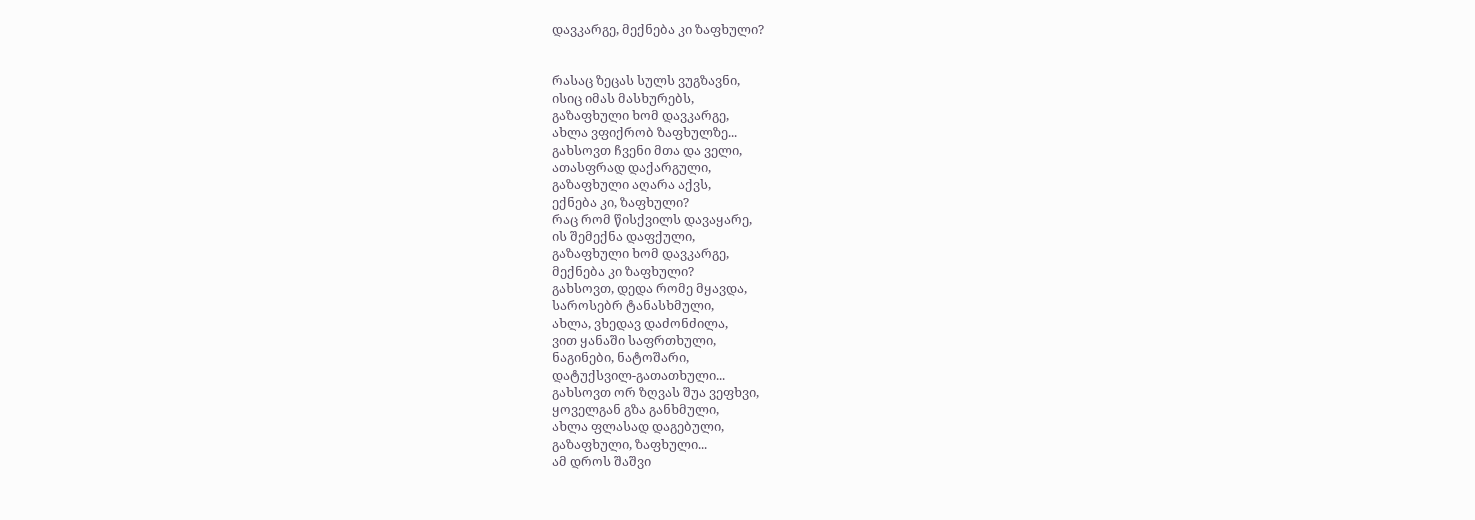დავკარგე, მექნება კი ზაფხული?


რასაც ზეცას სულს ვუგზავნი,
ისიც იმას მასხურებს,
გაზაფხული ხომ დავკარგე,
ახლა ვფიქრობ ზაფხულზე...
გახსოვთ ჩვენი მთა და ველი,
ათასფრად დაქარგული,
გაზაფხული აღარა აქვს,
ექნება კი, ზაფხული?
რაც რომ წისქვილს დავაყარე,
ის შემექნა დაფქული,
გაზაფხული ხომ დავკარგე,
მექნება კი ზაფხული?
გახსოვთ, დედა რომე მყავდა,
საროსებრ ტანასხმული,
ახლა, ვხედავ დაძონძილა,
ვით ყანაში საფრთხული,
ნაგინები, ნატოშარი,
დატუქსვილ-გათათხული...
გახსოვთ ორ ზღვას შუა ვეფხვი,
ყოველგან გზა განხმული,
ახლა ფლასად დაგებული,
გაზაფხული, ზაფხული...
ამ დროს შაშვი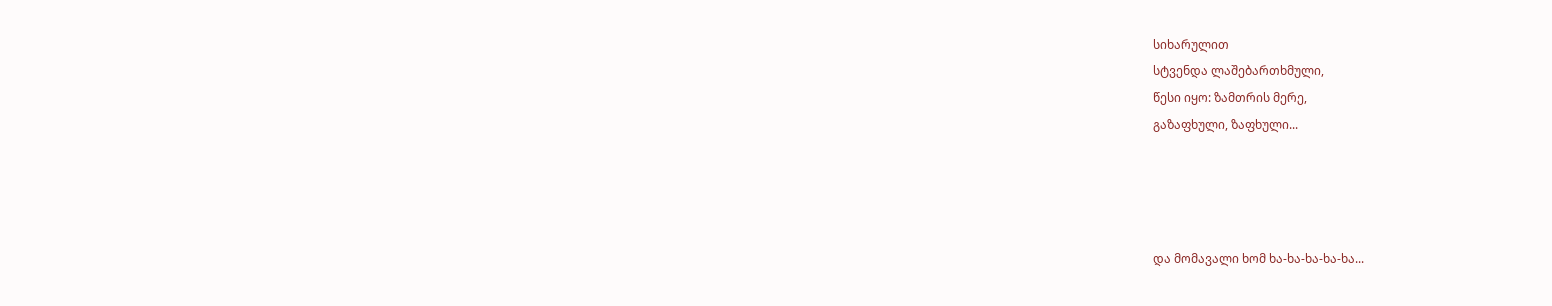სიხარულით
სტვენდა ლაშებართხმული,
წესი იყო: ზამთრის მერე,
გაზაფხული, ზაფხული...




და მომავალი ხომ ხა-ხა-ხა-ხა-ხა...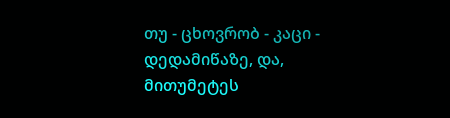თუ - ცხოვრობ - კაცი - დედამიწაზე, და, მითუმეტეს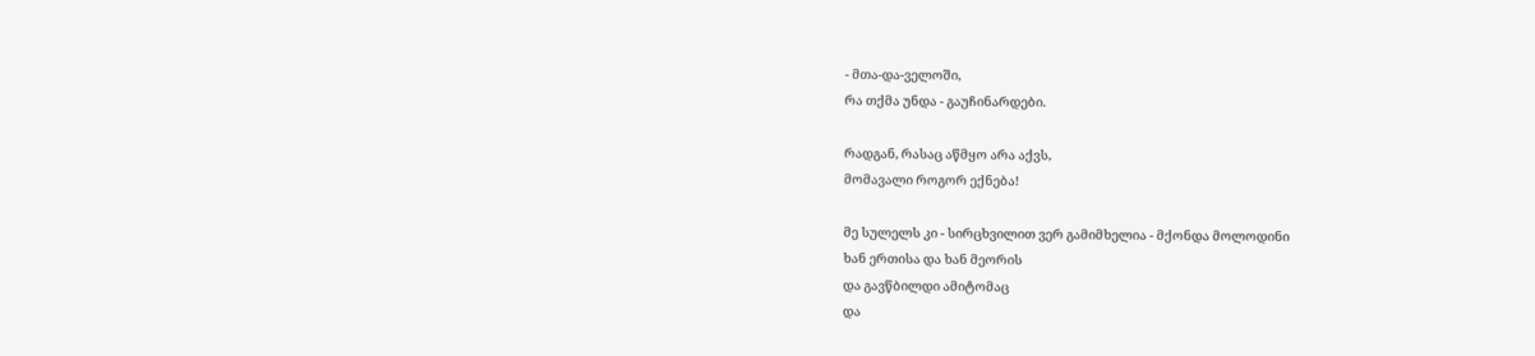- მთა-და-ველოში,
რა თქმა უნდა - გაუჩინარდები.

რადგან, რასაც აწმყო არა აქვს,
მომავალი როგორ ექნება!

მე სულელს კი - სირცხვილით ვერ გამიმხელია - მქონდა მოლოდინი
ხან ერთისა და ხან მეორის
და გავწბილდი ამიტომაც
და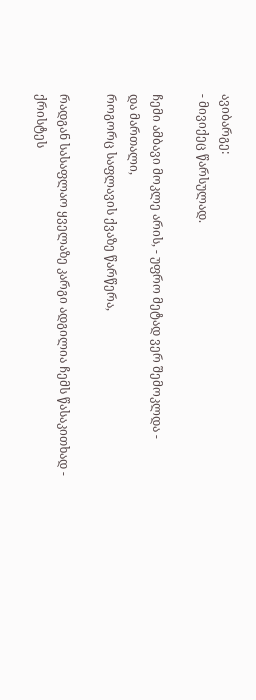ავიბარგე:
- მივიქეც წარსულად.

ჩემი ამბავი მოკლე არის, - უფრო მეტად ვერ შემოკლდა -
და მართალი,
როგორც საფლავის ქვაზე წარწერა,

რადგან სასაფლაო ყველაზე კარგი ადგილია ჩემს წასაკითხად -
ქრისტეს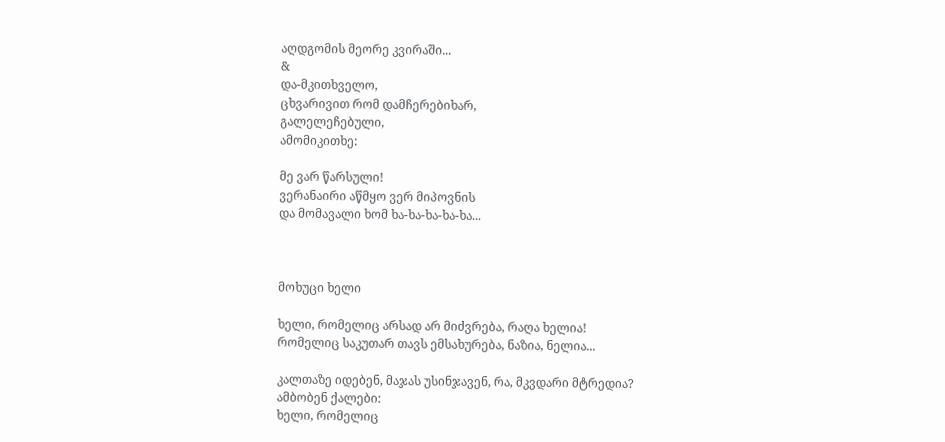აღდგომის მეორე კვირაში...
&
და-მკითხველო,
ცხვარივით რომ დამჩერებიხარ,
გალელეჩებული,
ამომიკითხე:

მე ვარ წარსული!
ვერანაირი აწმყო ვერ მიპოვნის
და მომავალი ხომ ხა-ხა-ხა-ხა-ხა...



მოხუცი ხელი

ხელი, რომელიც არსად არ მიძვრება, რაღა ხელია!
რომელიც საკუთარ თავს ემსახურება, ნაზია, ნელია...

კალთაზე იდებენ, მაჯას უსინჯავენ, რა, მკვდარი მტრედია?
ამბობენ ქალები:
ხელი, რომელიც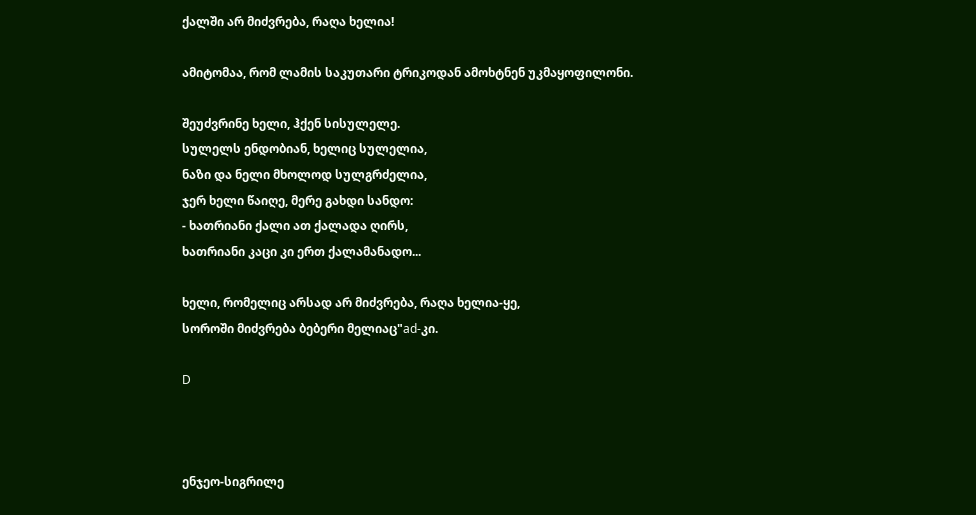ქალში არ მიძვრება, რაღა ხელია!

ამიტომაა, რომ ლამის საკუთარი ტრიკოდან ამოხტნენ უკმაყოფილონი.

შეუძვრინე ხელი, ჰქენ სისულელე.
სულელს ენდობიან, ხელიც სულელია,
ნაზი და ნელი მხოლოდ სულგრძელია,
ჯერ ხელი წაიღე, მერე გახდი სანდო:
- ხათრიანი ქალი ათ ქალადა ღირს,
ხათრიანი კაცი კი ერთ ქალამანადო...

ხელი, რომელიც არსად არ მიძვრება, რაღა ხელია-ყე,
სოროში მიძვრება ბებერი მელიაც"ad-კი.

D



ენჯეო-სიგრილე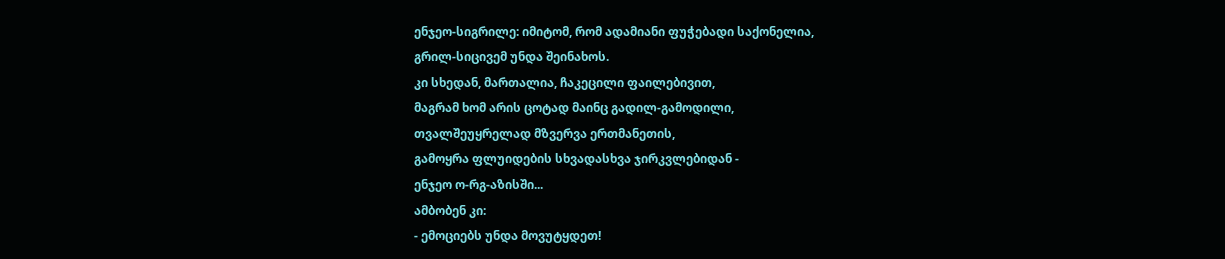ენჯეო-სიგრილე: იმიტომ, რომ ადამიანი ფუჭებადი საქონელია,
გრილ-სიცივემ უნდა შეინახოს.
კი სხედან, მართალია, ჩაკეცილი ფაილებივით,
მაგრამ ხომ არის ცოტად მაინც გადილ-გამოდილი,
თვალშეუყრელად მზვერვა ერთმანეთის,
გამოყრა ფლუიდების სხვადასხვა ჯირკვლებიდან -
ენჯეო ო-რგ-აზისში...
ამბობენ კი:
- ემოციებს უნდა მოვუტყდეთ!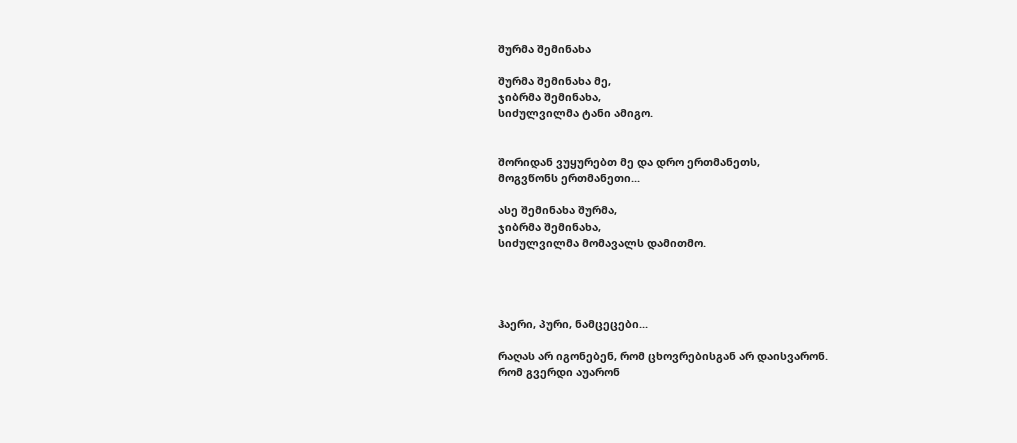შურმა შემინახა

შურმა შემინახა მე,
ჯიბრმა შემინახა,
სიძულვილმა ტანი ამიგო.


შორიდან ვუყურებთ მე და დრო ერთმანეთს,
მოგვწონს ერთმანეთი...

ასე შემინახა შურმა,
ჯიბრმა შემინახა,
სიძულვილმა მომავალს დამითმო.




ჰაერი, პური, ნამცეცები...

რაღას არ იგონებენ, რომ ცხოვრებისგან არ დაისვარონ.
რომ გვერდი აუარონ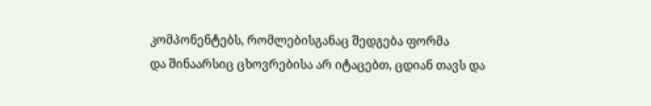კომპონენტებს, რომლებისგანაც შედგება ფორმა
და შინაარსიც ცხოვრებისა არ იტაცებთ, ცდიან თავს და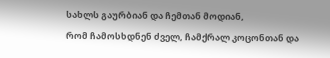სახლს გაურბიან და ჩემთან მოდიან,
რომ ჩამოსხდნენ ძველ, ჩამქრალ კოცონთან და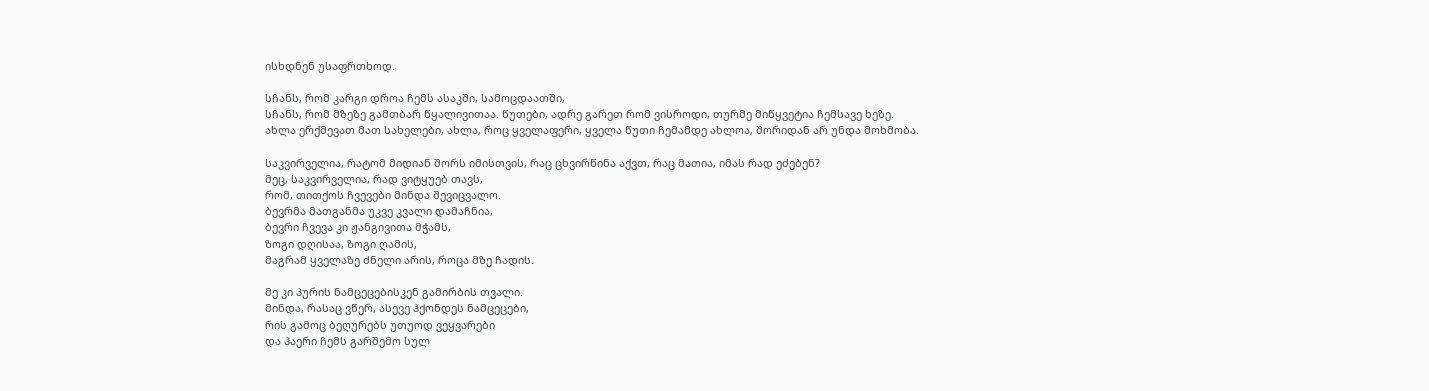ისხდნენ უსაფრთხოდ.

სჩანს, რომ კარგი დროა ჩემს ასაკში, სამოცდაათში,
სჩანს, რომ მზეზე გამთბარ წყალივითაა. წუთები, ადრე გარეთ რომ ვისროდი, თურმე მიწყვეტია ჩემსავე ხეზე.
ახლა ერქმევათ მათ სახელები, ახლა, როც ყველაფერი, ყველა წუთი ჩემამდე ახლოა, შორიდან არ უნდა მოხმობა.

საკვირველია, რატომ მიდიან შორს იმისთვის, რაც ცხვირწინა აქვთ, რაც მათია, იმას რად ეძებენ?
მეც, საკვირველია, რად ვიტყუებ თავს,
რომ, თითქოს ჩვევები მინდა შევიცვალო.
ბევრმა მათგანმა უკვე კვალი დამაჩნია,
ბევრი ჩვევა კი ჟანგივითა მჭამს,
ზოგი დღისაა, ზოგი ღამის,
მაგრამ ყველაზე ძნელი არის, როცა მზე ჩადის.

მე კი პურის ნამცეცებისკენ გამირბის თვალი.
მინდა, რასაც ვწერ, ასევე ჰქონდეს ნამცეცები,
რის გამოც ბეღურებს უთუოდ ვეყვარები
და ჰაერი ჩემს გარშემო სულ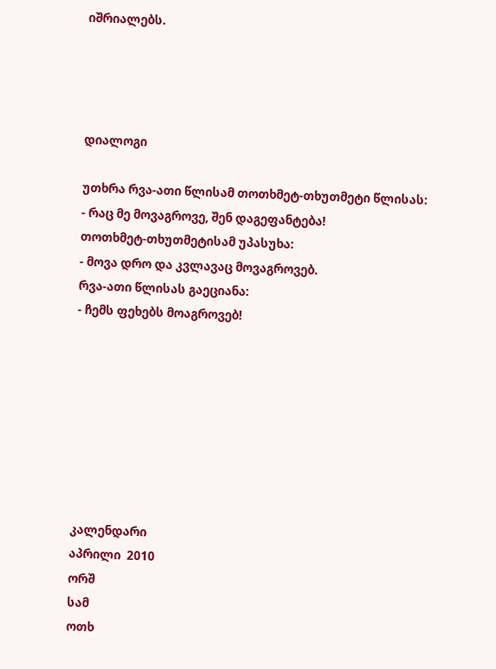იშრიალებს.




დიალოგი

უთხრა რვა-ათი წლისამ თოთხმეტ-თხუთმეტი წლისას:
- რაც მე მოვაგროვე, შენ დაგეფანტება!
თოთხმეტ-თხუთმეტისამ უპასუხა:
- მოვა დრო და კვლავაც მოვაგროვებ.
რვა-ათი წლისას გაეციანა:
- ჩემს ფეხებს მოაგროვებ!








კალენდარი
აპრილი  2010
ორშ
სამ
ოთხ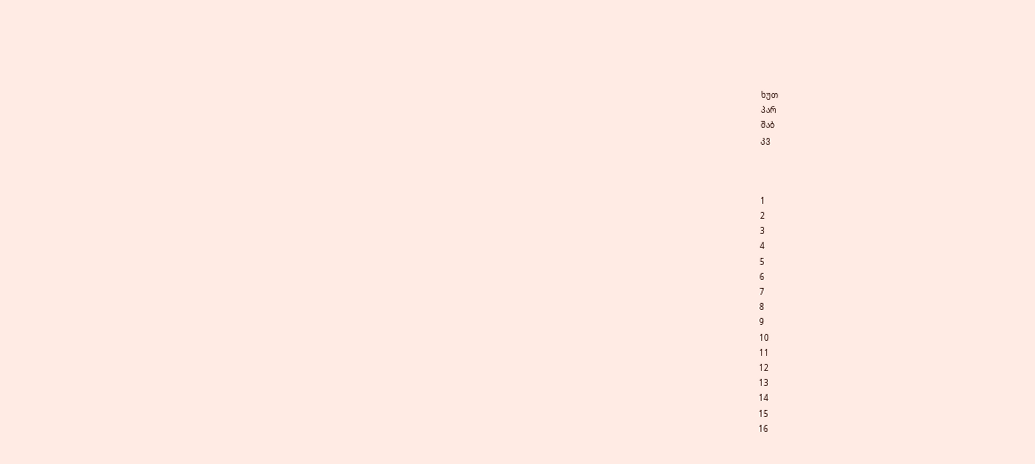ხუთ
პარ
შაბ
კვ



1
2
3
4
5
6
7
8
9
10
11
12
13
14
15
16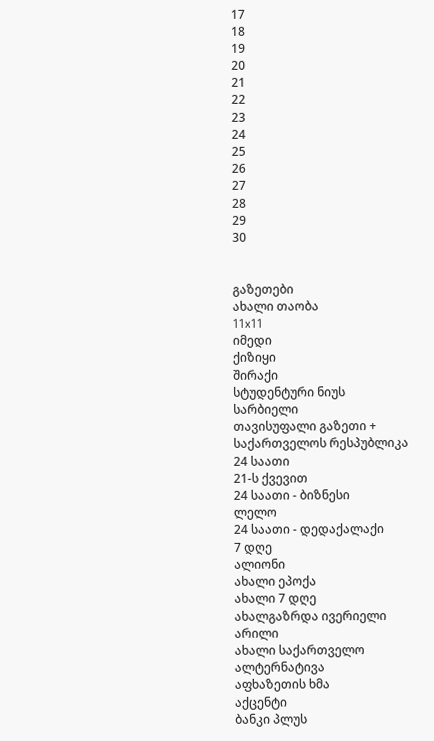17
18
19
20
21
22
23
24
25
26
27
28
29
30


გაზეთები
ახალი თაობა
11x11
იმედი
ქიზიყი
შირაქი
სტუდენტური ნიუს
სარბიელი
თავისუფალი გაზეთი +
საქართველოს რესპუბლიკა
24 საათი
21-ს ქვევით
24 საათი - ბიზნესი
ლელო
24 საათი - დედაქალაქი
7 დღე
ალიონი
ახალი ეპოქა
ახალი 7 დღე
ახალგაზრდა ივერიელი
არილი
ახალი საქართველო
ალტერნატივა
აფხაზეთის ხმა
აქცენტი
ბანკი პლუს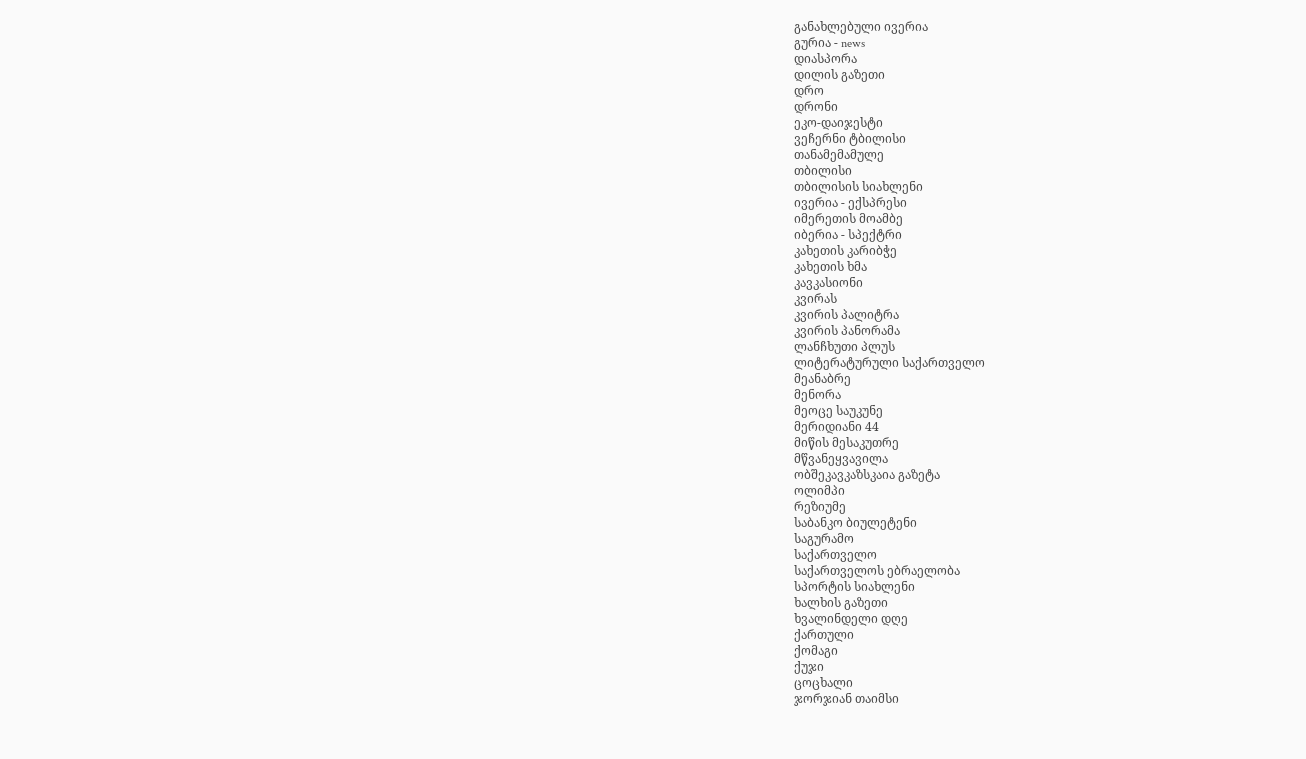განახლებული ივერია
გურია - news
დიასპორა
დილის გაზეთი
დრო
დრონი
ეკო-დაიჯესტი
ვეჩერნი ტბილისი
თანამემამულე
თბილისი
თბილისის სიახლენი
ივერია - ექსპრესი
იმერეთის მოამბე
იბერია - სპექტრი
კახეთის კარიბჭე
კახეთის ხმა
კავკასიონი
კვირას
კვირის პალიტრა
კვირის პანორამა
ლანჩხუთი პლუს
ლიტერატურული საქართველო
მეანაბრე
მენორა
მეოცე საუკუნე
მერიდიანი 44
მიწის მესაკუთრე
მწვანეყვავილა
ობშეკავკაზსკაია გაზეტა
ოლიმპი
რეზიუმე
საბანკო ბიულეტენი
საგურამო
საქართველო
საქართველოს ებრაელობა
სპორტის სიახლენი
ხალხის გაზეთი
ხვალინდელი დღე
ქართული
ქომაგი
ქუჯი
ცოცხალი
ჯორჯიან თაიმსი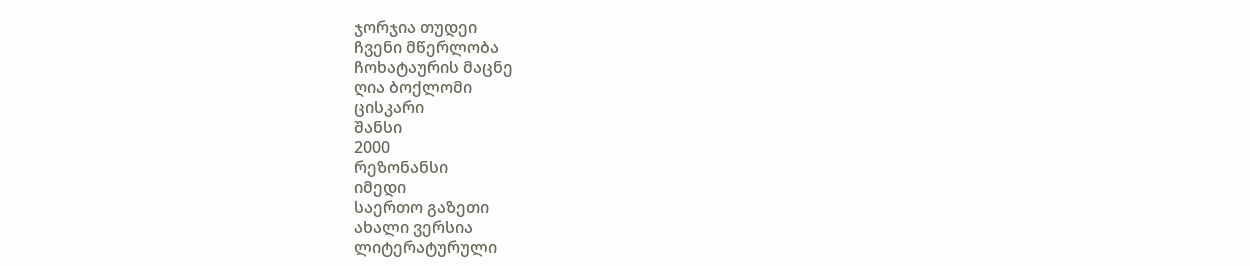ჯორჯია თუდეი
ჩვენი მწერლობა
ჩოხატაურის მაცნე
ღია ბოქლომი
ცისკარი
შანსი
2000
რეზონანსი
იმედი
საერთო გაზეთი
ახალი ვერსია
ლიტერატურული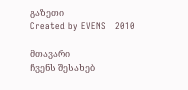გაზეთი
Created by EVENS   2010

მთავარი
ჩვენს შესახებ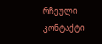რჩეული
კონტაქტი